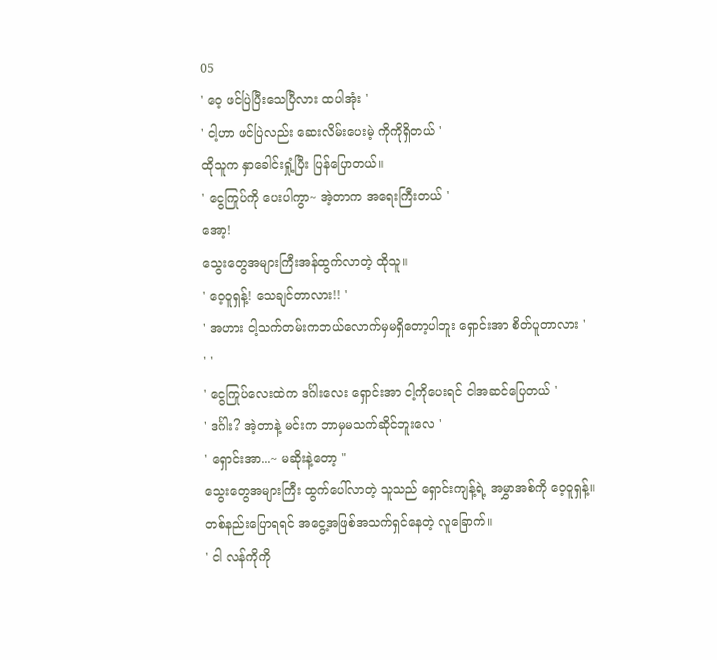05
' ဝေ့ ဖင်ပြဲပြီးသေပြီလား ထပါအုံး '
' ငါ့ဟာ ဖင်ပြဲလည်း ဆေးလိမ်းပေးမဲ့ ကိုကိုရှိတယ် '
ထိုသူက နှာခေါင်းရှုံ့ပြီး ပြန်ပြောတယ်။
' ငွေကြုပ်ကို ပေးပါကွာ~ အဲ့တာက အရေးကြီးတယ် '
အော့!
သွေးတွေအများကြီးအန်ထွက်လာတဲ့ ထိုသူ။
' ဝေ့ဝူရှန့်! သေချင်တာလား!! '
' အဟား ငါ့သက်တမ်းကဘယ်လောက်မှမရှိတော့ပါဘူး ရှောင်းအာ စိတ်ပူတာလား '
' '
' ငွေကြုပ်လေးထဲက ဒင်္ဂါးလေး ရှောင်းအာ ငါ့ကိုပေးရင် ငါအဆင်ပြေတယ် '
' ဒင်္ဂါး? အဲ့တာနဲ့ မင်းက ဘာမှမသက်ဆိုင်ဘူးလေ '
' ရှောင်းအာ...~ မဆိုးနဲ့တော့ "
သွေးတွေအများကြီး ထွက်ပေါ်လာတဲ့ သူသည် ရှောင်းကျန့်ရဲ့ အမွှာအစ်ကို ဝေ့ဝူရှန့်။ တစ်နည်းပြောရရင် အငွေ့အဖြစ်အသက်ရှင်နေတဲ့ လူခြောက်။
' ငါ လန်ကိုကို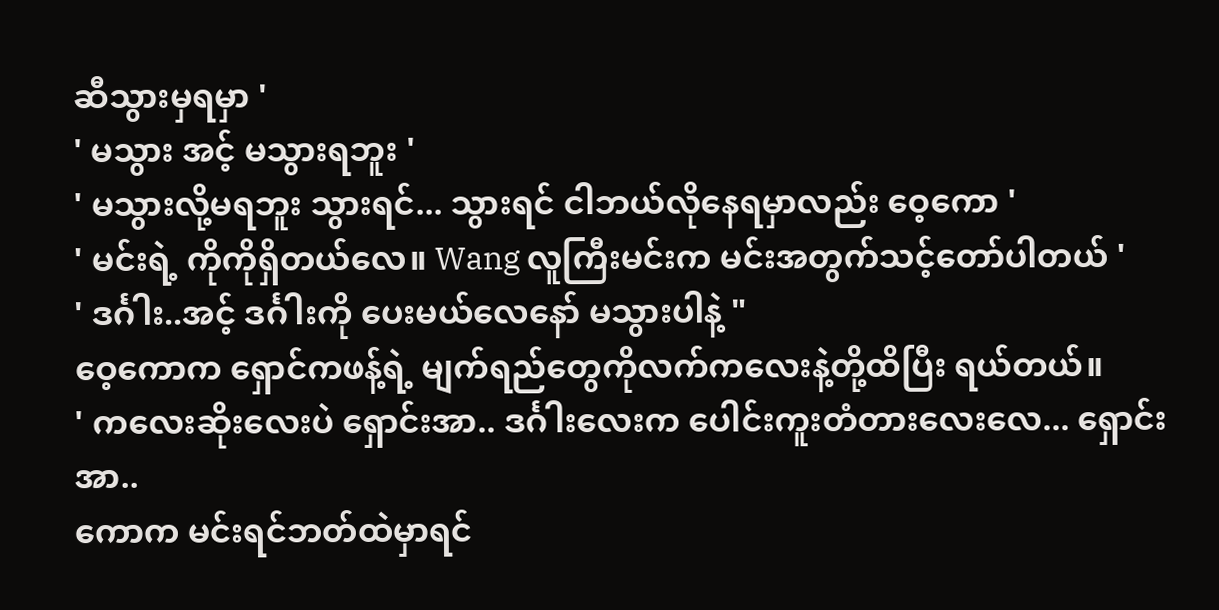ဆီသွားမှရမှာ '
' မသွား အင့် မသွားရဘူး '
' မသွားလို့မရဘူး သွားရင်... သွားရင် ငါဘယ်လိုနေရမှာလည်း ဝေ့ကော '
' မင်းရဲ့ ကိုကိုရှိတယ်လေ။ Wang လူကြီးမင်းက မင်းအတွက်သင့်တော်ပါတယ် '
' ဒင်္ဂါး..အင့် ဒင်္ဂါးကို ပေးမယ်လေနော် မသွားပါနဲ့ "
ဝေ့ကောက ရှောင်ကဖန့်ရဲ့ မျက်ရည်တွေကိုလက်ကလေးနဲ့တို့ထိပြီး ရယ်တယ်။
' ကလေးဆိုးလေးပဲ ရှောင်းအာ.. ဒင်္ဂါးလေးက ပေါင်းကူးတံတားလေးလေ... ရှောင်းအာ..
ကောက မင်းရင်ဘတ်ထဲမှာရင်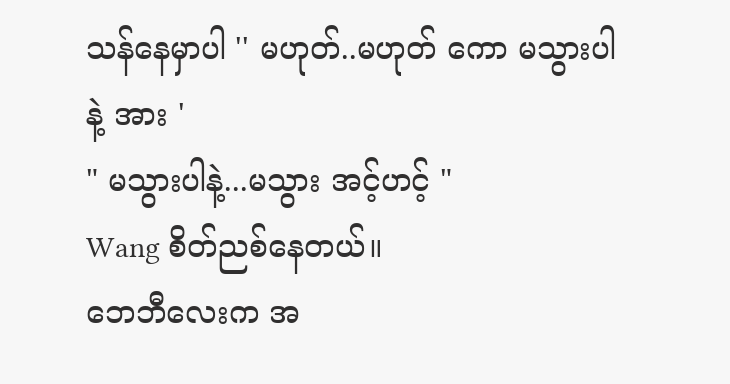သန်နေမှာပါ '' မဟုတ်..မဟုတ် ကော မသွားပါနဲ့ အား '
" မသွားပါနဲ့...မသွား အင့်ဟင့် "
Wang စိတ်ညစ်နေတယ်။
ဘေဘီလေးက အ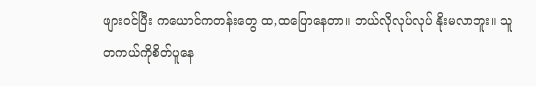ဖျားဝင်ပြီး ကယောင်ကတန်းတွေ ထ,ထပြောနေတာ။ ဘယ်လိုလုပ်လုပ် နိုးမလာဘူး။ သူတကယ်ကိုစိတ်ပူနေ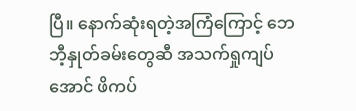ပြီ။ နောက်ဆုံးရတဲ့အကြံကြောင့် ဘေဘီ့နှုတ်ခမ်းတွေဆီ အသက်ရှုကျပ်အောင် ဖိကပ်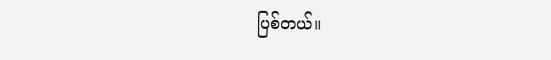ပြစ်တယ်။